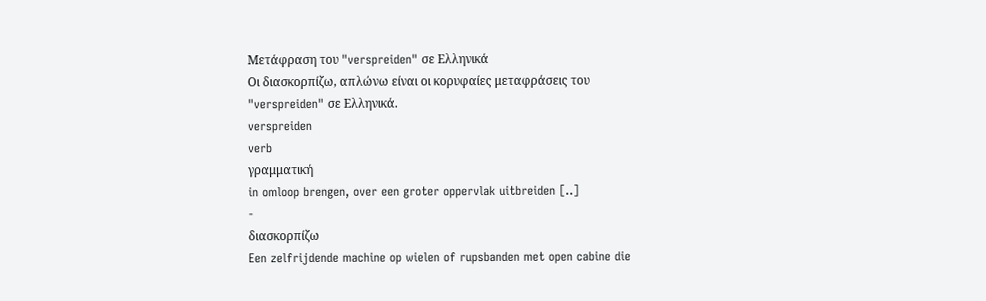Μετάφραση του "verspreiden" σε Ελληνικά
Οι διασκορπίζω, απλώνω είναι οι κορυφαίες μεταφράσεις του "verspreiden" σε Ελληνικά.
verspreiden
verb
γραμματική
in omloop brengen, over een groter oppervlak uitbreiden [..]
-
διασκορπίζω
Een zelfrijdende machine op wielen of rupsbanden met open cabine die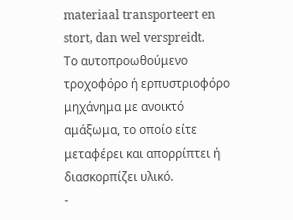materiaal transporteert en stort, dan wel verspreidt.
Το αυτοπροωθούμενο τροχοφόρο ή ερπυστριοφόρο μηχάνημα με ανοικτό αμάξωμα, το οποίο είτε μεταφέρει και απορρίπτει ή διασκορπίζει υλικό.
-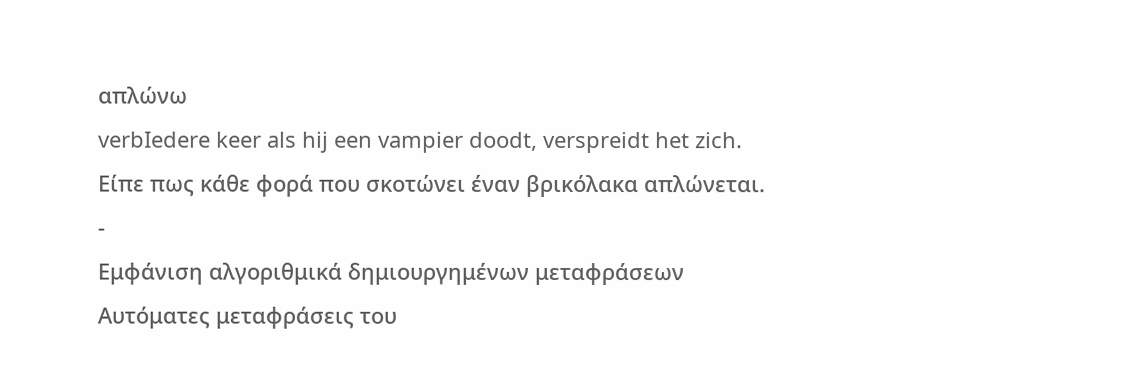απλώνω
verbIedere keer als hij een vampier doodt, verspreidt het zich.
Είπε πως κάθε φορά που σκοτώνει έναν βρικόλακα απλώνεται.
-
Εμφάνιση αλγοριθμικά δημιουργημένων μεταφράσεων
Αυτόματες μεταφράσεις του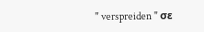" verspreiden " σε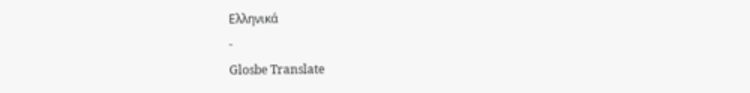Ελληνικά
-
Glosbe Translate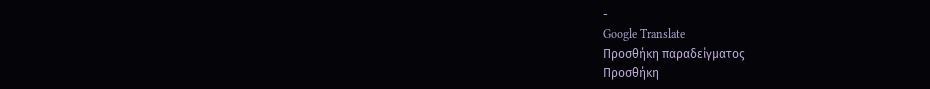-
Google Translate
Προσθήκη παραδείγματος
Προσθήκη